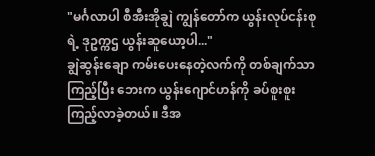"မင်္ဂလာပါ စီအီးအိုချွဲ ကျွန်တော်က ယွန်းလုပ်ငန်းစုရဲ့ ဒုဥက္ကဌ ယွန်းဆူယော့ပါ..."
ချွဲဆွန်းချော ကမ်းပေးနေတဲ့လက်ကို တစ်ချက်သာကြည့်ပြီး ဘေးက ယွန်းဂျောင်ဟန်ကို ခပ်စူးစူးကြည့်လာခဲ့တယ်။ ဒီအ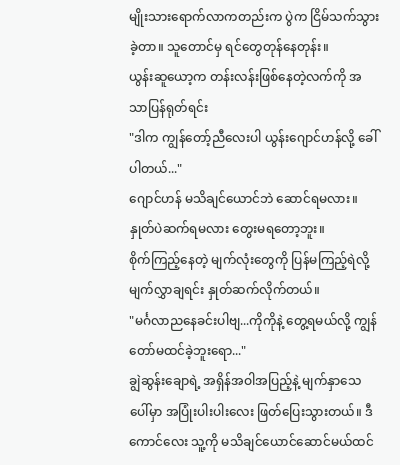မျိုးသားရောက်လာကတည်းက ပွဲက ငြိမ်သက်သွားခဲ့တာ။ သူတောင်မှ ရင်တွေတုန်နေတုန်း။
ယွန်းဆူယော့က တန်းလန်းဖြစ်နေတဲ့လက်ကို အသာပြန်ရုတ်ရင်း
"ဒါက ကျွန်တော့်ညီလေးပါ ယွန်းဂျောင်ဟန်လို့ ခေါ်ပါတယ်..."
ဂျောင်ဟန် မသိချင်ယောင်ဘဲ ဆောင်ရမလား။ နှုတ်ပဲဆက်ရမလား တွေးမရတော့ဘူး။
စိုက်ကြည့်နေတဲ့ မျက်လုံးတွေကို ပြန်မကြည့်ရဲလို့ မျက်လွှာချရင်း နှုတ်ဆက်လိုက်တယ်။
"မင်္ဂလာညနေခင်းပါဗျ...ကိုကိုနဲ့ တွေ့ရမယ်လို့ ကျွန်တော်မထင်ခဲ့ဘူးရော..."
ချွဲဆွန်းချောရဲ့ အရှိန်အဝါအပြည့်နဲ့ မျက်နှာသေပေါ်မှာ အပြုံးပါးပါးလေး ဖြတ်ပြေးသွားတယ်။ ဒီကောင်လေး သူ့ကို မသိချင်ယောင်ဆောင်မယ်ထင်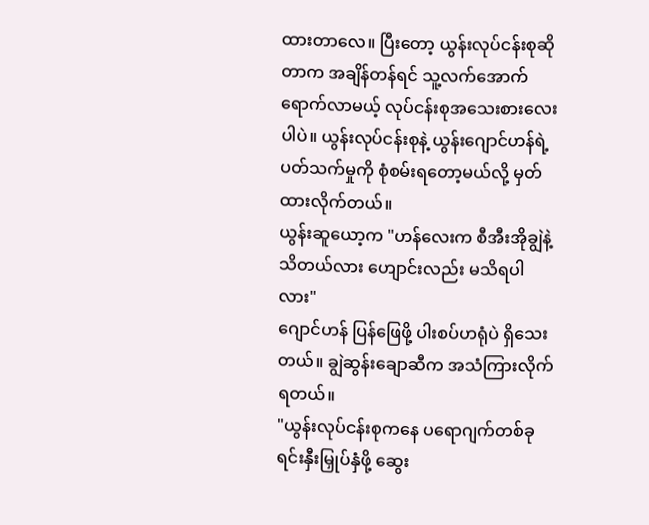ထားတာလေ။ ပြီးတော့ ယွန်းလုပ်ငန်းစုဆိုတာက အချိန်တန်ရင် သူ့လက်အောက်ရောက်လာမယ့် လုပ်ငန်းစုအသေးစားလေးပါပဲ။ ယွန်းလုပ်ငန်းစုနဲ့ ယွန်းဂျောင်ဟန်ရဲ့ ပတ်သက်မှုကို စုံစမ်းရတော့မယ်လို့ မှတ်ထားလိုက်တယ်။
ယွန်းဆူယော့က "ဟန်လေးက စီအီးအိုချွဲနဲ့ သိတယ်လား ဟျောင်းလည်း မသိရပါလား"
ဂျောင်ဟန် ပြန်ဖြေဖို့ ပါးစပ်ဟရုံပဲ ရှိသေးတယ်။ ချွဲဆွန်းချောဆီက အသံကြားလိုက်ရတယ်။
"ယွန်းလုပ်ငန်းစုကနေ ပရောဂျက်တစ်ခု ရင်းနှီးမြှုပ်နှံဖို့ ဆွေး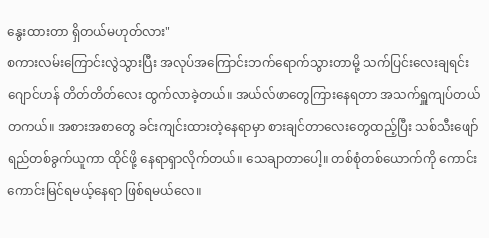နွေးထားတာ ရှိတယ်မဟုတ်လား"
စကားလမ်းကြောင်းလွဲသွားပြီး အလုပ်အကြောင်းဘက်ရောက်သွားတာမို့ သက်ပြင်းလေးချရင်း ဂျောင်ဟန် တိတ်တိတ်လေး ထွက်လာခဲ့တယ်။ အယ်လ်ဖာတွေကြားနေရတာ အသက်ရှူကျပ်တယ် တကယ်။ အစားအစာတွေ ခင်းကျင်းထားတဲ့နေရာမှာ စားချင်တာလေးတွေထည့်ပြီး သစ်သီးဖျော်ရည်တစ်ခွက်ယူကာ ထိုင်ဖို့ နေရာရှာလိုက်တယ်။ သေချာတာပေါ့။ တစ်စုံတစ်ယောက်ကို ကောင်းကောင်းမြင်ရမယ့်နေရာ ဖြစ်ရမယ်လေ။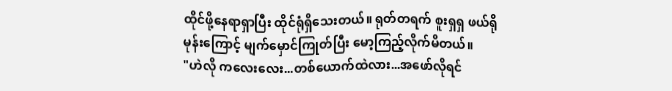ထိုင်ဖို့နေရာရှာပြီး ထိုင်ရုံရှိသေးတယ်။ ရုတ်တရက် စူးရှရှ ဖယ်ရိုမုန်းကြောင့် မျက်မှောင်ကြုတ်ပြီး မော့ကြည့်လိုက်မိတယ်။
"ဟဲလို ကလေးလေး...တစ်ယောက်ထဲလား...အဖော်လိုရင်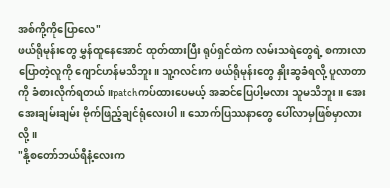အစ်ကို့ကိုပြောလေ"
ဖယ်ရိုမုန်းတွေ မွှန်ထူနေအောင် ထုတ်ထားပြီး ရုပ်ရှင်ထဲက လမ်းသရဲတွေရဲ့ စကားလာပြောတဲ့လူကို ဂျောင်ဟန်မသိဘူး။ သူ့ဂလင်းက ဖယ်ရိုမုန်းတွေ နှိုးဆွခံရလို့ ပူလာတာကို ခံစားလိုက်ရတယ်။patchကပ်ထားပေမယ့် အဆင်ပြေပါ့မလား သူမသိဘူး။ အေးအေးချမ်းချမ်း ဗိုက်ဖြည့်ချင်ရုံလေးပါ။ သောက်ပြဿနာတွေ ပေါ်လာမှဖြစ်မှာလားလို့။
"နို့စတော်ဘယ်ရီနံ့လေးက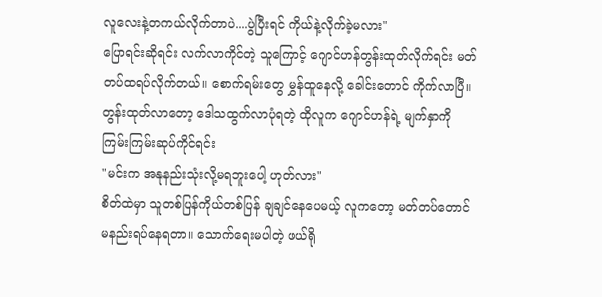လူလေးနဲ့တကယ်လိုက်တာပဲ....ပွဲပြီးရင် ကိုယ်နဲ့လိုက်ခဲ့မလား"
ပြောရင်းဆိုရင်း လက်လာကိုင်တဲ့ သူကြောင့် ဂျောင်ဟန်တွန်းထုတ်လိုက်ရင်း မတ်တပ်ထရပ်လိုက်တယ်။ စောက်ရမ်းတွေ မွှန်ထူနေလို့ ခေါင်းတောင် ကိုက်လာပြီ။
တွန်းထုတ်လာတော့ ဒေါသထွက်လာပုံရတဲ့ ထိုလူက ဂျောင်ဟန်ရဲ့ မျက်နှာကို ကြမ်းကြမ်းဆုပ်ကိုင်ရင်း
"မင်းက အနုနည်းသုံးလို့မရဘူးပေါ့ ဟုတ်လား"
စိတ်ထဲမှာ သူတစ်ပြန်ကိုယ်တစ်ပြန် ချချင်နေပေမယ့် လူကတော့ မတ်တပ်တောင် မနည်းရပ်နေရတာ။ သောက်ရေးမပါတဲ့ ဖယ်ရို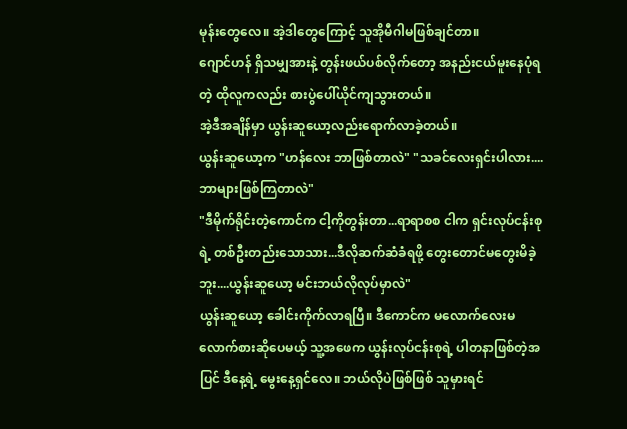မုန်းတွေလေ။ အဲ့ဒါတွေကြောင့် သူအိုမီဂါမဖြစ်ချင်တာ။
ဂျောင်ဟန် ရှိသမျှအားနဲ့ တွန်းဖယ်ပစ်လိုက်တော့ အနည်းငယ်မူးနေပုံရတဲ့ ထိုလူကလည်း စားပွဲပေါ်ယိုင်ကျသွားတယ်။
အဲ့ဒီအချိန်မှာ ယွန်းဆူယော့လည်းရောက်လာခဲ့တယ်။
ယွန်းဆူယော့က "ဟန်လေး ဘာဖြစ်တာလဲ" "သခင်လေးရှင်းပါလား....ဘာများဖြစ်ကြတာလဲ"
"ဒီမိုက်ရိုင်းတဲ့ကောင်က ငါ့ကိုတွန်းတာ...ရာရာစစ ငါက ရှင်းလုပ်ငန်းစုရဲ့ တစ်ဦးတည်းသောသား...ဒီလိုဆက်ဆံခံရဖို့ တွေးတောင်မတွေးမိခဲ့ဘူး....ယွန်းဆူယော့ မင်းဘယ်လိုလုပ်မှာလဲ"
ယွန်းဆူယော့ ခေါင်းကိုက်လာရပြီ။ ဒီကောင်က မလောက်လေးမလောက်စားဆိုပေမယ့် သူ့အဖေက ယွန်းလုပ်ငန်းစုရဲ့ ပါတနာဖြစ်တဲ့အပြင် ဒီနေ့ရဲ့ မွေးနေ့ရှင်လေ။ ဘယ်လိုပဲဖြစ်ဖြစ် သူမှားရင်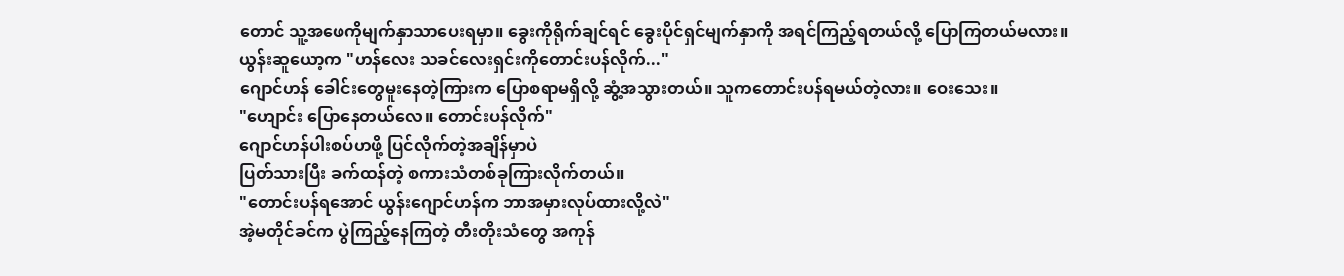တောင် သူ့အဖေကိုမျက်နှာသာပေးရမှာ။ ခွေးကိုရိုက်ချင်ရင် ခွေးပိုင်ရှင်မျက်နှာကို အရင်ကြည့်ရတယ်လို့ ပြောကြတယ်မလား။
ယွန်းဆူယော့က "ဟန်လေး သခင်လေးရှင်းကိုတောင်းပန်လိုက်..."
ဂျောင်ဟန် ခေါင်းတွေမူးနေတဲ့ကြားက ပြောစရာမရှိလို့ ဆွံ့အသွားတယ်။ သူကတောင်းပန်ရမယ်တဲ့လား။ ဝေးသေး။
"ဟျောင်း ပြောနေတယ်လေ။ တောင်းပန်လိုက်"
ဂျောင်ဟန်ပါးစပ်ဟဖို့ ပြင်လိုက်တဲ့အချိန်မှာပဲ
ပြတ်သားပြီး ခက်ထန်တဲ့ စကားသံတစ်ခုကြားလိုက်တယ်။
"တောင်းပန်ရအောင် ယွန်းဂျောင်ဟန်က ဘာအမှားလုပ်ထားလို့လဲ"
အဲ့မတိုင်ခင်က ပွဲကြည့်နေကြတဲ့ တီးတိုးသံတွေ အကုန်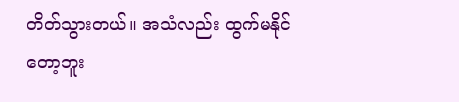တိတ်သွားတယ်။ အသံလည်း ထွက်မနိုင်တော့ဘူး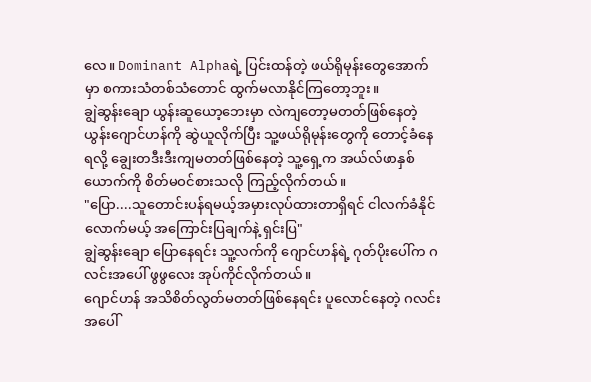လေ။ Dominant Alphaရဲ့ ပြင်းထန်တဲ့ ဖယ်ရိုမုန်းတွေအောက်မှာ စကားသံတစ်သံတောင် ထွက်မလာနိုင်ကြတော့ဘူး။
ချွဲဆွန်းချော ယွန်းဆူယော့ဘေးမှာ လဲကျတော့မတတ်ဖြစ်နေတဲ့ ယွန်းဂျောင်ဟန်ကို ဆွဲယူလိုက်ပြီး သူ့ဖယ်ရိုမုန်းတွေကို တောင့်ခံနေရလို့ ချွေးတဒီးဒီးကျမတတ်ဖြစ်နေတဲ့ သူ့ရှေ့က အယ်လ်ဖာနှစ်ယောက်ကို စိတ်မဝင်စားသလို ကြည့်လိုက်တယ်။
"ပြော....သူတောင်းပန်ရမယ့်အမှားလုပ်ထားတာရှိရင် ငါလက်ခံနိုင်လောက်မယ့် အကြောင်းပြချက်နဲ့ ရှင်းပြ"
ချွဲဆွန်းချော ပြောနေရင်း သူ့လက်ကို ဂျောင်ဟန်ရဲ့ ဂုတ်ပိုးပေါ်က ဂလင်းအပေါ် ဖွဖွလေး အုပ်ကိုင်လိုက်တယ်။
ဂျောင်ဟန် အသိစိတ်လွတ်မတတ်ဖြစ်နေရင်း ပူလောင်နေတဲ့ ဂလင်းအပေါ်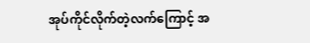အုပ်ကိုင်လိုက်တဲ့လက်ကြောင့် အ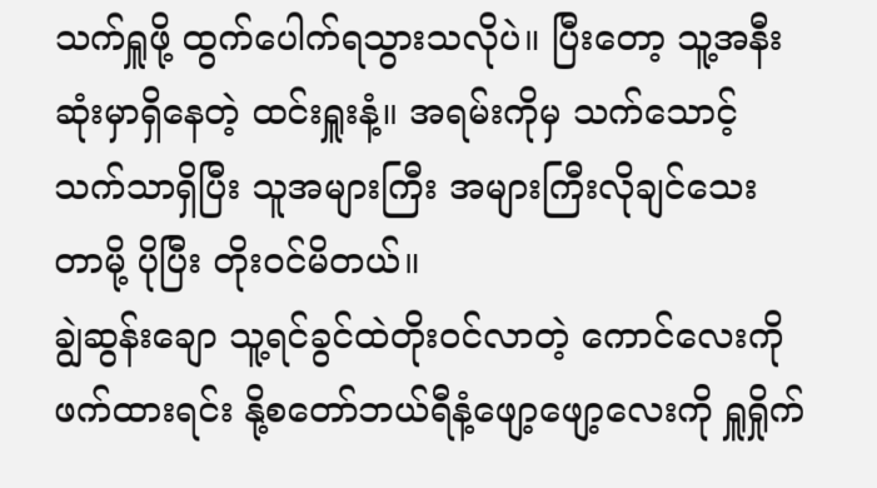သက်ရှူဖို့ ထွက်ပေါက်ရသွားသလိုပဲ။ ပြီးတော့ သူ့အနီးဆုံးမှာရှိနေတဲ့ ထင်းရှူးနံ့။ အရမ်းကိုမှ သက်သောင့်သက်သာရှိပြီး သူအများကြီး အများကြီးလိုချင်သေးတာမို့ ပိုပြီး တိုးဝင်မိတယ်။
ချွဲဆွန်းချော သူ့ရင်ခွင်ထဲတိုးဝင်လာတဲ့ ကောင်လေးကို ဖက်ထားရင်း နို့စတော်ဘယ်ရီနံ့ဖျော့ဖျော့လေးကို ရှူရှိုက်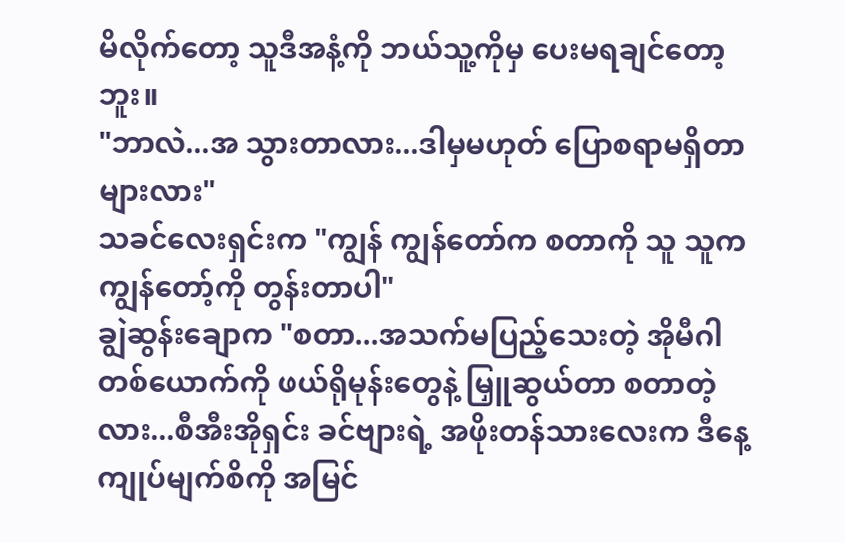မိလိုက်တော့ သူဒီအနံ့ကို ဘယ်သူ့ကိုမှ ပေးမရချင်တော့ဘူး။
"ဘာလဲ...အ သွားတာလား...ဒါမှမဟုတ် ပြောစရာမရှိတာများလား"
သခင်လေးရှင်းက "ကျွန် ကျွန်တော်က စတာကို သူ သူက ကျွန်တော့်ကို တွန်းတာပါ"
ချွဲဆွန်းချောက "စတာ...အသက်မပြည့်သေးတဲ့ အိုမီဂါတစ်ယောက်ကို ဖယ်ရိုမုန်းတွေနဲ့ မြှူဆွယ်တာ စတာတဲ့လား...စီအီးအိုရှင်း ခင်ဗျားရဲ့ အဖိုးတန်သားလေးက ဒီနေ့ ကျုပ်မျက်စိကို အမြင်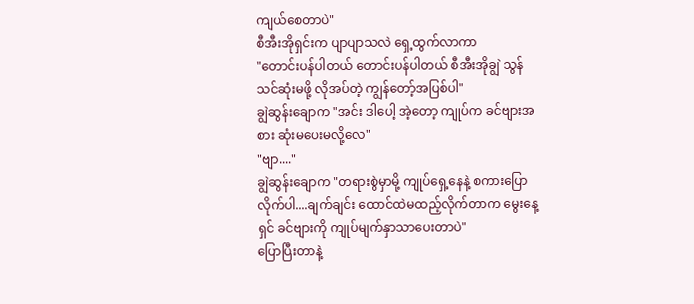ကျယ်စေတာပဲ"
စီအီးအိုရှင်းက ပျာပျာသလဲ ရှေ့ထွက်လာကာ
"တောင်းပန်ပါတယ် တောင်းပန်ပါတယ် စီအီးအိုချွဲ သွန်သင်ဆုံးမဖို့ လိုအပ်တဲ့ ကျွန်တော့်အပြစ်ပါ"
ချွဲဆွန်းချောက "အင်း ဒါပေါ့ အဲ့တော့ ကျုပ်က ခင်ဗျားအစား ဆုံးမပေးမလို့လေ"
"ဗျာ...."
ချွဲဆွန်းချောက "တရားစွဲမှာမို့ ကျုပ်ရှေ့နေနဲ့ စကားပြောလိုက်ပါ....ချက်ချင်း ထောင်ထဲမထည့်လိုက်တာက မွေးနေ့ရှင် ခင်ဗျားကို ကျုပ်မျက်နှာသာပေးတာပဲ"
ပြောပြီးတာနဲ့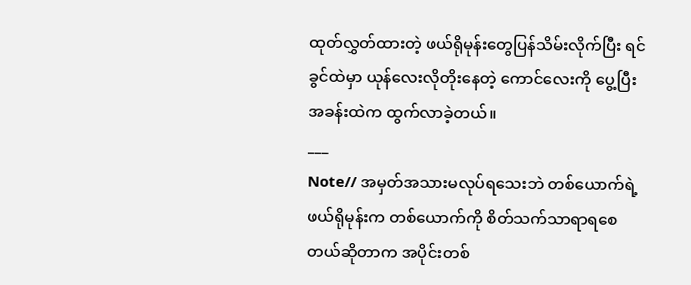ထုတ်လွှတ်ထားတဲ့ ဖယ်ရိုမုန်းတွေပြန်သိမ်းလိုက်ပြီး ရင်ခွင်ထဲမှာ ယုန်လေးလိုတိုးနေတဲ့ ကောင်လေးကို ပွေ့ပြီး အခန်းထဲက ထွက်လာခဲ့တယ်။
___
Note// အမှတ်အသားမလုပ်ရသေးဘဲ တစ်ယောက်ရဲ့ဖယ်ရိုမုန်းက တစ်ယောက်ကို စိတ်သက်သာရာရစေတယ်ဆိုတာက အပိုင်းတစ်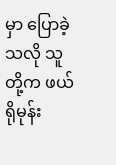မှာ ပြောခဲ့သလို သူတို့က ဖယ်ရိုမုန်း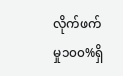လိုက်ဖက်မှု၁၀၀%ရှိ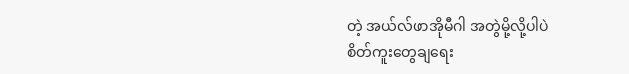တဲ့ အယ်လ်ဖာအိုမီဂါ အတွဲမို့လို့ပါပဲ
စိတ်ကူးတွေချရေး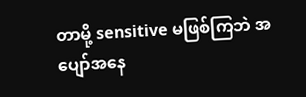တာမို့ sensitive မဖြစ်ကြဘဲ အပျော်အနေ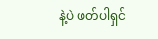နဲ့ပဲ ဖတ်ပါရှင်